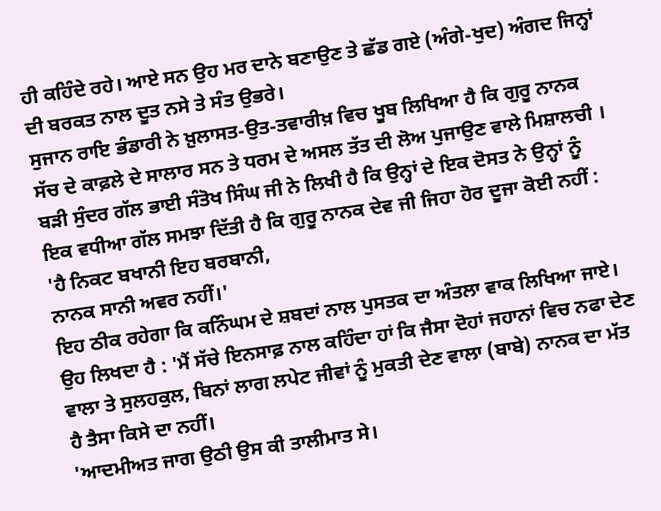ਹੀ ਕਹਿੰਦੇ ਰਹੇ। ਆਏ ਸਨ ਉਹ ਮਰ ਦਾਨੇ ਬਣਾਉਣ ਤੇ ਛੱਡ ਗਏ (ਅੰਗੇ-ਖੁਦ) ਅੰਗਦ ਜਿਨ੍ਹਾਂ ਦੀ ਬਰਕਤ ਨਾਲ ਦੂਤ ਨਸੇ ਤੇ ਸੰਤ ਉਭਰੇ।
ਸੁਜਾਨ ਰਾਇ ਭੰਡਾਰੀ ਨੇ ਖ਼ੁਲਾਸਤ-ਉਤ-ਤਵਾਰੀਖ਼ ਵਿਚ ਖੂਬ ਲਿਖਿਆ ਹੈ ਕਿ ਗੁਰੂ ਨਾਨਕ ਸੱਚ ਦੇ ਕਾਫ਼ਲੇ ਦੇ ਸਾਲਾਰ ਸਨ ਤੇ ਧਰਮ ਦੇ ਅਸਲ ਤੱਤ ਦੀ ਲੋਅ ਪੁਜਾਉਣ ਵਾਲੇ ਮਿਸ਼ਾਲਚੀ । ਬੜੀ ਸੁੰਦਰ ਗੱਲ ਭਾਈ ਸੰਤੋਖ ਸਿੰਘ ਜੀ ਨੇ ਲਿਖੀ ਹੈ ਕਿ ਉਨ੍ਹਾਂ ਦੇ ਇਕ ਦੋਸਤ ਨੇ ਉਨ੍ਹਾਂ ਨੂੰ ਇਕ ਵਧੀਆ ਗੱਲ ਸਮਝਾ ਦਿੱਤੀ ਹੈ ਕਿ ਗੁਰੂ ਨਾਨਕ ਦੇਵ ਜੀ ਜਿਹਾ ਹੋਰ ਦੂਜਾ ਕੋਈ ਨਹੀਂ :
'ਹੈ ਨਿਕਟ ਬਖਾਨੀ ਇਹ ਬਰਬਾਨੀ,
ਨਾਨਕ ਸਾਨੀ ਅਵਰ ਨਹੀਂ।'
ਇਹ ਠੀਕ ਰਹੇਗਾ ਕਿ ਕਨਿੰਘਮ ਦੇ ਸ਼ਬਦਾਂ ਨਾਲ ਪੁਸਤਕ ਦਾ ਅੰਤਲਾ ਵਾਕ ਲਿਖਿਆ ਜਾਏ। ਉਹ ਲਿਖਦਾ ਹੈ : 'ਮੈਂ ਸੱਚੇ ਇਨਸਾਫ਼ ਨਾਲ ਕਹਿੰਦਾ ਹਾਂ ਕਿ ਜੈਸਾ ਦੋਹਾਂ ਜਹਾਨਾਂ ਵਿਚ ਨਫਾ ਦੇਣ ਵਾਲਾ ਤੇ ਸੁਲਹਕੁਲ, ਬਿਨਾਂ ਲਾਗ ਲਪੇਟ ਜੀਵਾਂ ਨੂੰ ਮੁਕਤੀ ਦੇਣ ਵਾਲਾ (ਬਾਬੇ) ਨਾਨਕ ਦਾ ਮੱਤ ਹੈ ਤੈਸਾ ਕਿਸੇ ਦਾ ਨਹੀਂ।
'ਆਦਮੀਅਤ ਜਾਗ ਉਠੀ ਉਸ ਕੀ ਤਾਲੀਮਾਤ ਸੇ।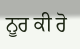ਨੂਰ ਕੀ ਰੋ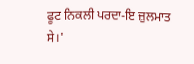ਫੂਟ ਨਿਕਲੀ ਪਰਦਾ-ਇ ਜ਼ੁਲਮਾਤ ਸੇ।'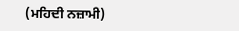(ਮਹਿਦੀ ਨਜ਼ਾਮੀ)